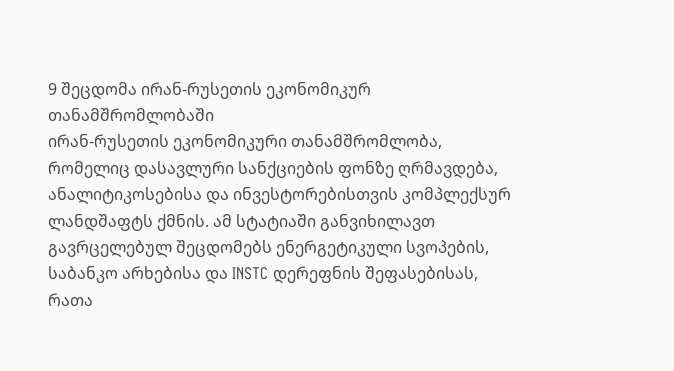9 შეცდომა ირან-რუსეთის ეკონომიკურ თანამშრომლობაში
ირან-რუსეთის ეკონომიკური თანამშრომლობა, რომელიც დასავლური სანქციების ფონზე ღრმავდება, ანალიტიკოსებისა და ინვესტორებისთვის კომპლექსურ ლანდშაფტს ქმნის. ამ სტატიაში განვიხილავთ გავრცელებულ შეცდომებს ენერგეტიკული სვოპების, საბანკო არხებისა და INSTC დერეფნის შეფასებისას, რათა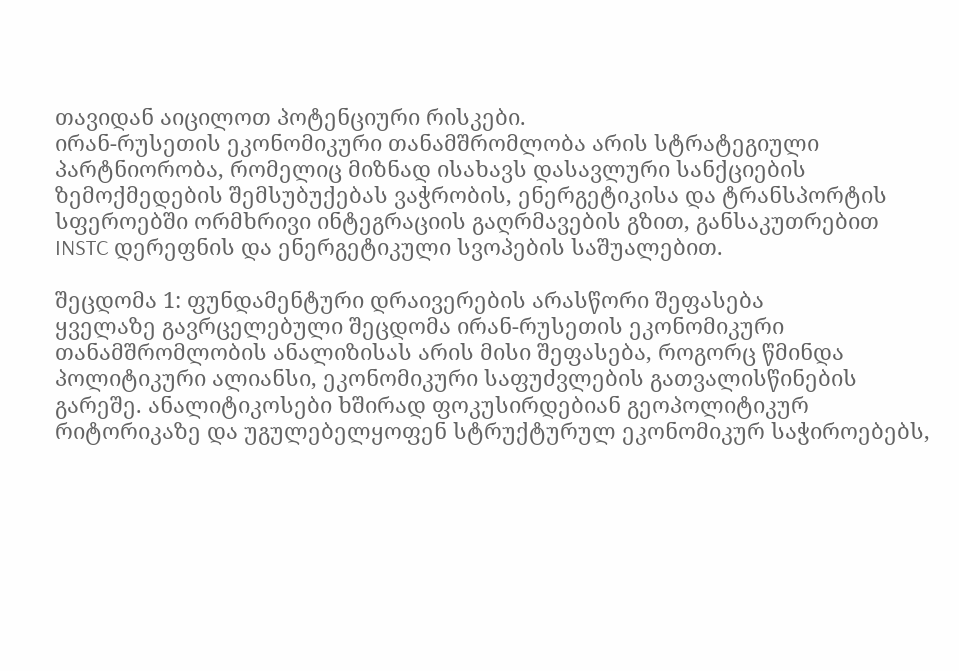თავიდან აიცილოთ პოტენციური რისკები.
ირან-რუსეთის ეკონომიკური თანამშრომლობა არის სტრატეგიული პარტნიორობა, რომელიც მიზნად ისახავს დასავლური სანქციების ზემოქმედების შემსუბუქებას ვაჭრობის, ენერგეტიკისა და ტრანსპორტის სფეროებში ორმხრივი ინტეგრაციის გაღრმავების გზით, განსაკუთრებით INSTC დერეფნის და ენერგეტიკული სვოპების საშუალებით.

შეცდომა 1: ფუნდამენტური დრაივერების არასწორი შეფასება
ყველაზე გავრცელებული შეცდომა ირან-რუსეთის ეკონომიკური თანამშრომლობის ანალიზისას არის მისი შეფასება, როგორც წმინდა პოლიტიკური ალიანსი, ეკონომიკური საფუძვლების გათვალისწინების გარეშე. ანალიტიკოსები ხშირად ფოკუსირდებიან გეოპოლიტიკურ რიტორიკაზე და უგულებელყოფენ სტრუქტურულ ეკონომიკურ საჭიროებებს,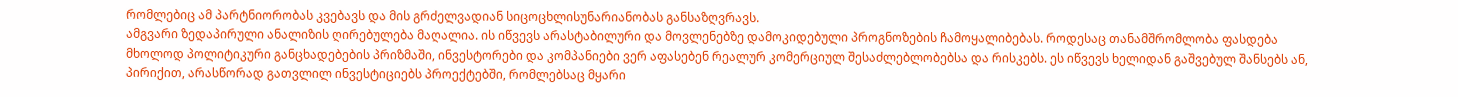რომლებიც ამ პარტნიორობას კვებავს და მის გრძელვადიან სიცოცხლისუნარიანობას განსაზღვრავს.
ამგვარი ზედაპირული ანალიზის ღირებულება მაღალია. ის იწვევს არასტაბილური და მოვლენებზე დამოკიდებული პროგნოზების ჩამოყალიბებას. როდესაც თანამშრომლობა ფასდება მხოლოდ პოლიტიკური განცხადებების პრიზმაში, ინვესტორები და კომპანიები ვერ აფასებენ რეალურ კომერციულ შესაძლებლობებსა და რისკებს. ეს იწვევს ხელიდან გაშვებულ შანსებს ან, პირიქით, არასწორად გათვლილ ინვესტიციებს პროექტებში, რომლებსაც მყარი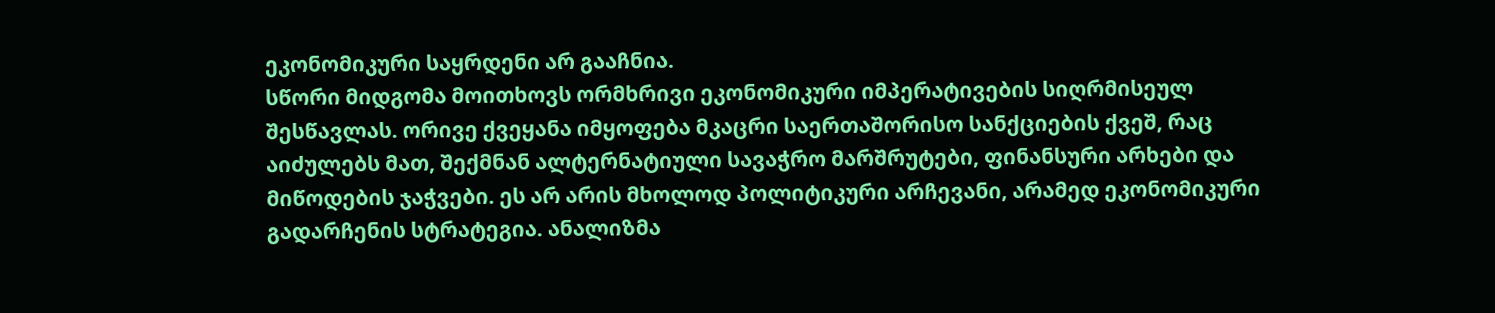ეკონომიკური საყრდენი არ გააჩნია.
სწორი მიდგომა მოითხოვს ორმხრივი ეკონომიკური იმპერატივების სიღრმისეულ შესწავლას. ორივე ქვეყანა იმყოფება მკაცრი საერთაშორისო სანქციების ქვეშ, რაც აიძულებს მათ, შექმნან ალტერნატიული სავაჭრო მარშრუტები, ფინანსური არხები და მიწოდების ჯაჭვები. ეს არ არის მხოლოდ პოლიტიკური არჩევანი, არამედ ეკონომიკური გადარჩენის სტრატეგია. ანალიზმა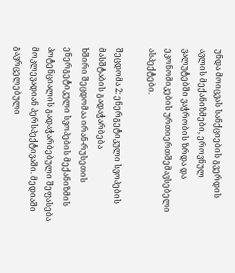უნდა მოიცვას სანქციების გვერდის ავლის მექანიზმები, ეროვნულ ვალუტებში ვაჭრობის ზრდა და ეკონომიკების ურთიერთშემავსებელი ასპექტები.

შეცდომა 2: ენერგეტიკული სვოპების მასშტაბის გადაჭარბება
ხშირი შეცდომაა ირან-რუსეთის ენერგეტიკული სვოპების მექანიზმის პოტენციალის გადაჭარბებული შეფასება მოკლევადიან პერსპექტივაში. მედიაში გავრცელებული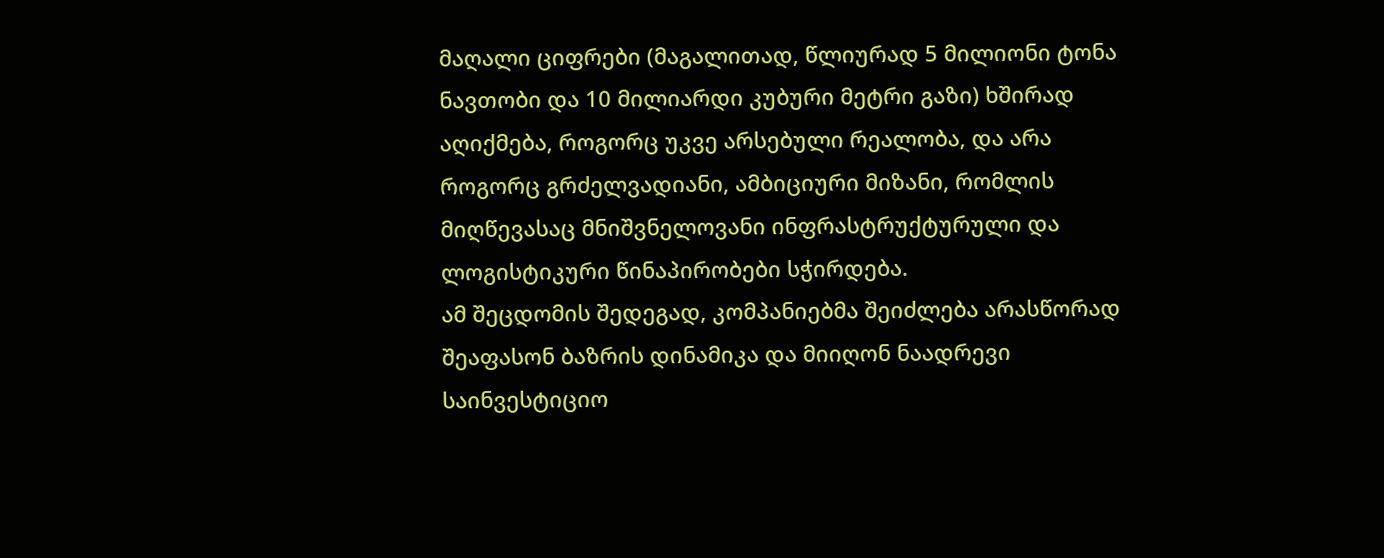მაღალი ციფრები (მაგალითად, წლიურად 5 მილიონი ტონა ნავთობი და 10 მილიარდი კუბური მეტრი გაზი) ხშირად აღიქმება, როგორც უკვე არსებული რეალობა, და არა როგორც გრძელვადიანი, ამბიციური მიზანი, რომლის მიღწევასაც მნიშვნელოვანი ინფრასტრუქტურული და ლოგისტიკური წინაპირობები სჭირდება.
ამ შეცდომის შედეგად, კომპანიებმა შეიძლება არასწორად შეაფასონ ბაზრის დინამიკა და მიიღონ ნაადრევი საინვესტიციო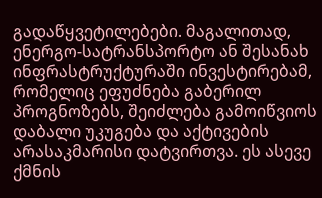გადაწყვეტილებები. მაგალითად, ენერგო-სატრანსპორტო ან შესანახ ინფრასტრუქტურაში ინვესტირებამ, რომელიც ეფუძნება გაბერილ პროგნოზებს, შეიძლება გამოიწვიოს დაბალი უკუგება და აქტივების არასაკმარისი დატვირთვა. ეს ასევე ქმნის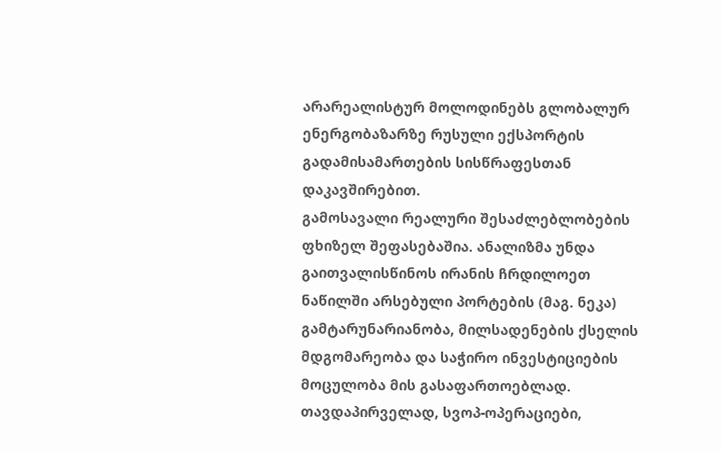არარეალისტურ მოლოდინებს გლობალურ ენერგობაზარზე რუსული ექსპორტის გადამისამართების სისწრაფესთან დაკავშირებით.
გამოსავალი რეალური შესაძლებლობების ფხიზელ შეფასებაშია. ანალიზმა უნდა გაითვალისწინოს ირანის ჩრდილოეთ ნაწილში არსებული პორტების (მაგ. ნეკა) გამტარუნარიანობა, მილსადენების ქსელის მდგომარეობა და საჭირო ინვესტიციების მოცულობა მის გასაფართოებლად. თავდაპირველად, სვოპ-ოპერაციები,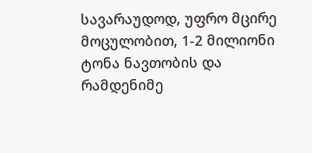სავარაუდოდ, უფრო მცირე მოცულობით, 1-2 მილიონი ტონა ნავთობის და რამდენიმე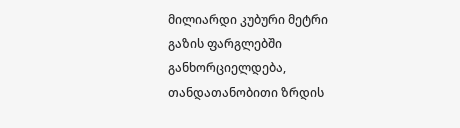მილიარდი კუბური მეტრი გაზის ფარგლებში განხორციელდება, თანდათანობითი ზრდის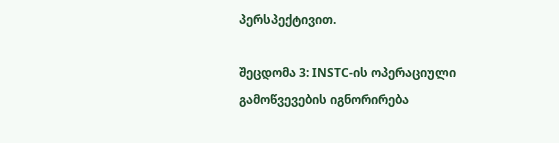პერსპექტივით.

შეცდომა 3: INSTC-ის ოპერაციული გამოწვევების იგნორირება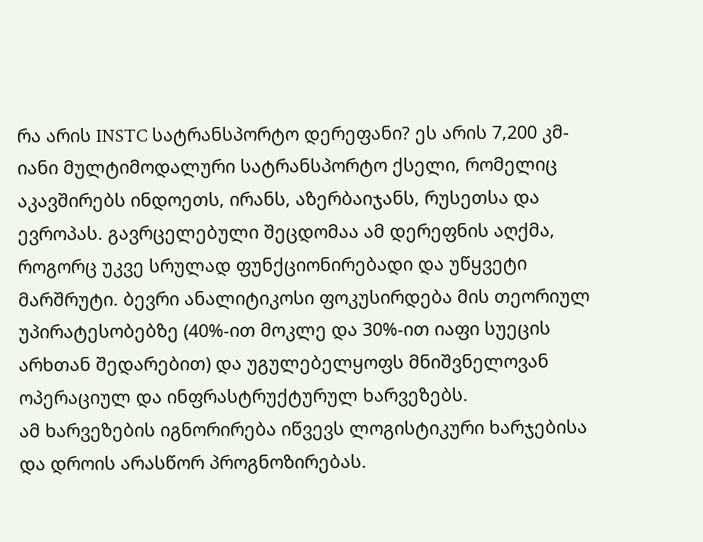რა არის INSTC სატრანსპორტო დერეფანი? ეს არის 7,200 კმ-იანი მულტიმოდალური სატრანსპორტო ქსელი, რომელიც აკავშირებს ინდოეთს, ირანს, აზერბაიჯანს, რუსეთსა და ევროპას. გავრცელებული შეცდომაა ამ დერეფნის აღქმა, როგორც უკვე სრულად ფუნქციონირებადი და უწყვეტი მარშრუტი. ბევრი ანალიტიკოსი ფოკუსირდება მის თეორიულ უპირატესობებზე (40%-ით მოკლე და 30%-ით იაფი სუეცის არხთან შედარებით) და უგულებელყოფს მნიშვნელოვან ოპერაციულ და ინფრასტრუქტურულ ხარვეზებს.
ამ ხარვეზების იგნორირება იწვევს ლოგისტიკური ხარჯებისა და დროის არასწორ პროგნოზირებას.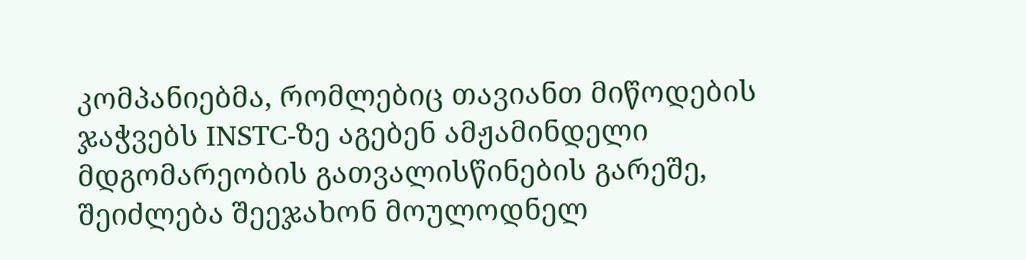კომპანიებმა, რომლებიც თავიანთ მიწოდების ჯაჭვებს INSTC-ზე აგებენ ამჟამინდელი მდგომარეობის გათვალისწინების გარეშე, შეიძლება შეეჯახონ მოულოდნელ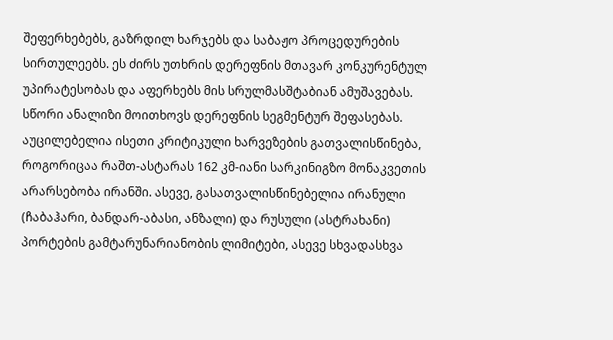შეფერხებებს, გაზრდილ ხარჯებს და საბაჟო პროცედურების სირთულეებს. ეს ძირს უთხრის დერეფნის მთავარ კონკურენტულ უპირატესობას და აფერხებს მის სრულმასშტაბიან ამუშავებას.
სწორი ანალიზი მოითხოვს დერეფნის სეგმენტურ შეფასებას. აუცილებელია ისეთი კრიტიკული ხარვეზების გათვალისწინება, როგორიცაა რაშთ-ასტარას 162 კმ-იანი სარკინიგზო მონაკვეთის არარსებობა ირანში. ასევე, გასათვალისწინებელია ირანული (ჩაბაჰარი, ბანდარ-აბასი, ანზალი) და რუსული (ასტრახანი) პორტების გამტარუნარიანობის ლიმიტები, ასევე სხვადასხვა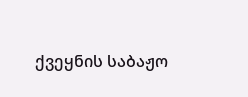ქვეყნის საბაჟო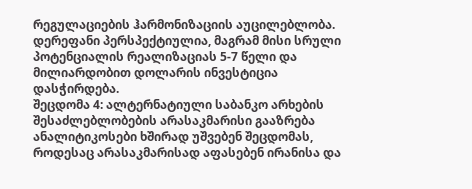რეგულაციების ჰარმონიზაციის აუცილებლობა. დერეფანი პერსპექტიულია, მაგრამ მისი სრული პოტენციალის რეალიზაციას 5-7 წელი და მილიარდობით დოლარის ინვესტიცია დასჭირდება.
შეცდომა 4: ალტერნატიული საბანკო არხების შესაძლებლობების არასაკმარისი გააზრება
ანალიტიკოსები ხშირად უშვებენ შეცდომას, როდესაც არასაკმარისად აფასებენ ირანისა და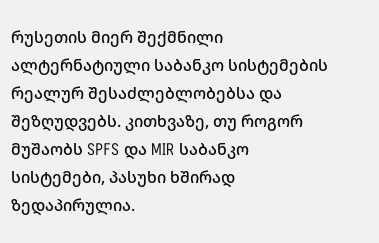რუსეთის მიერ შექმნილი ალტერნატიული საბანკო სისტემების რეალურ შესაძლებლობებსა და შეზღუდვებს. კითხვაზე, თუ როგორ მუშაობს SPFS და MIR საბანკო სისტემები, პასუხი ხშირად ზედაპირულია.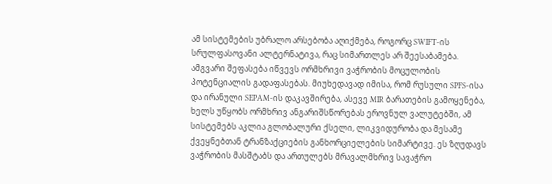ამ სისტემების უბრალო არსებობა აღიქმება, როგორც SWIFT-ის სრულფასოვანი ალტერნატივა, რაც სიმართლეს არ შეესაბამება.
ამგვარი შეფასება იწვევს ორმხრივი ვაჭრობის მოცულობის პოტენციალის გადაფასებას. მიუხედავად იმისა, რომ რუსული SPFS-ისა და ირანული SEPAM-ის დაკავშირება, ასევე MIR ბარათების გამოყენება, ხელს უწყობს ორმხრივ ანგარიშსწორებას ეროვნულ ვალუტებში, ამ სისტემებს აკლია გლობალური ქსელი, ლიკვიდურობა და მესამე ქვეყნებთან ტრანზაქციების განხორციელების სიმარტივე. ეს ზღუდავს ვაჭრობის მასშტაბს და ართულებს მრავალმხრივ სავაჭრო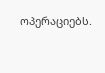ოპერაციებს.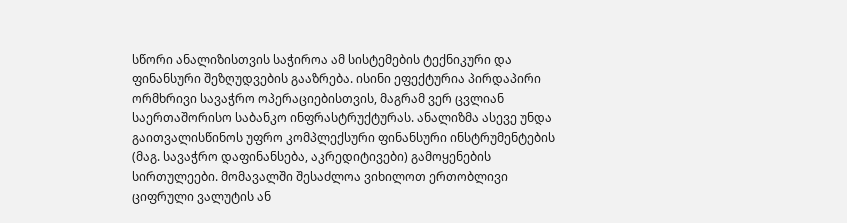სწორი ანალიზისთვის საჭიროა ამ სისტემების ტექნიკური და ფინანსური შეზღუდვების გააზრება. ისინი ეფექტურია პირდაპირი ორმხრივი სავაჭრო ოპერაციებისთვის, მაგრამ ვერ ცვლიან საერთაშორისო საბანკო ინფრასტრუქტურას. ანალიზმა ასევე უნდა გაითვალისწინოს უფრო კომპლექსური ფინანსური ინსტრუმენტების (მაგ. სავაჭრო დაფინანსება, აკრედიტივები) გამოყენების სირთულეები. მომავალში შესაძლოა ვიხილოთ ერთობლივი ციფრული ვალუტის ან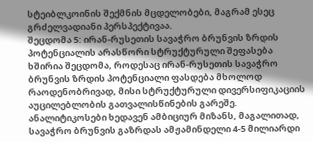სტეიბლკოინის შექმნის მცდელობები, მაგრამ ესეც გრძელვადიანი პერსპექტივაა.
შეცდომა 5: ირან-რუსეთის სავაჭრო ბრუნვის ზრდის პოტენციალის არასწორი სტრუქტურული შეფასება
ხშირია შეცდომა, როდესაც ირან-რუსეთის სავაჭრო ბრუნვის ზრდის პოტენციალი ფასდება მხოლოდ რაოდენობრივად, მისი სტრუქტურული დივერსიფიკაციის აუცილებლობის გათვალისწინების გარეშე. ანალიტიკოსები ხედავენ ამბიციურ მიზანს, მაგალითად, სავაჭრო ბრუნვის გაზრდას ამჟამინდელი 4-5 მილიარდი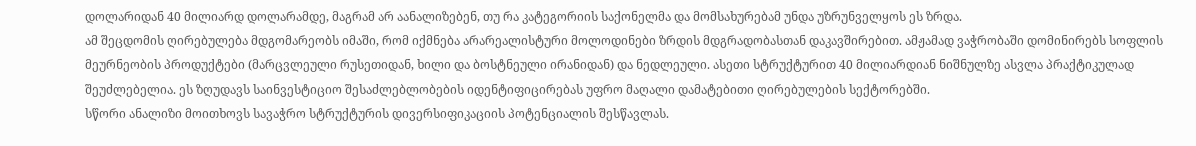დოლარიდან 40 მილიარდ დოლარამდე, მაგრამ არ აანალიზებენ, თუ რა კატეგორიის საქონელმა და მომსახურებამ უნდა უზრუნველყოს ეს ზრდა.
ამ შეცდომის ღირებულება მდგომარეობს იმაში, რომ იქმნება არარეალისტური მოლოდინები ზრდის მდგრადობასთან დაკავშირებით. ამჟამად ვაჭრობაში დომინირებს სოფლის მეურნეობის პროდუქტები (მარცვლეული რუსეთიდან, ხილი და ბოსტნეული ირანიდან) და ნედლეული. ასეთი სტრუქტურით 40 მილიარდიან ნიშნულზე ასვლა პრაქტიკულად შეუძლებელია. ეს ზღუდავს საინვესტიციო შესაძლებლობების იდენტიფიცირებას უფრო მაღალი დამატებითი ღირებულების სექტორებში.
სწორი ანალიზი მოითხოვს სავაჭრო სტრუქტურის დივერსიფიკაციის პოტენციალის შესწავლას.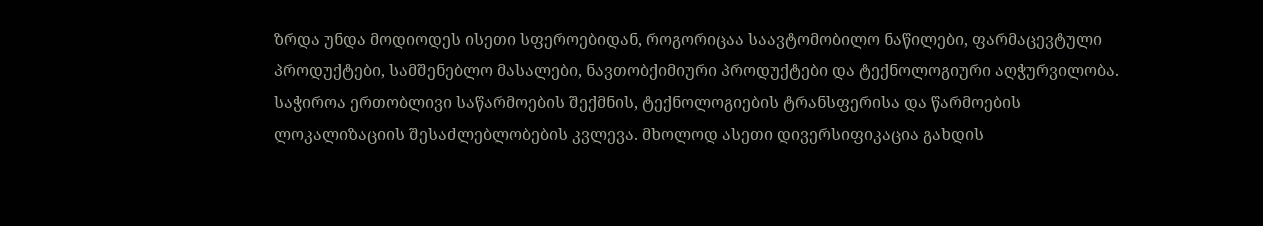ზრდა უნდა მოდიოდეს ისეთი სფეროებიდან, როგორიცაა საავტომობილო ნაწილები, ფარმაცევტული პროდუქტები, სამშენებლო მასალები, ნავთობქიმიური პროდუქტები და ტექნოლოგიური აღჭურვილობა. საჭიროა ერთობლივი საწარმოების შექმნის, ტექნოლოგიების ტრანსფერისა და წარმოების ლოკალიზაციის შესაძლებლობების კვლევა. მხოლოდ ასეთი დივერსიფიკაცია გახდის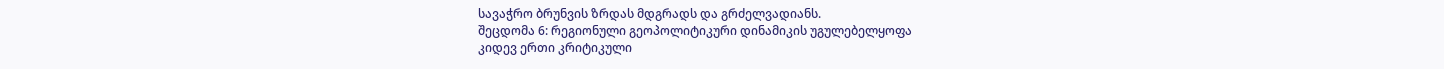სავაჭრო ბრუნვის ზრდას მდგრადს და გრძელვადიანს.
შეცდომა 6: რეგიონული გეოპოლიტიკური დინამიკის უგულებელყოფა
კიდევ ერთი კრიტიკული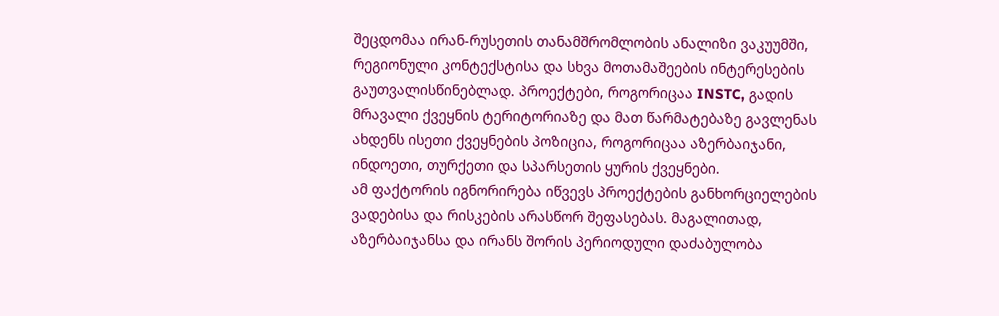შეცდომაა ირან-რუსეთის თანამშრომლობის ანალიზი ვაკუუმში, რეგიონული კონტექსტისა და სხვა მოთამაშეების ინტერესების გაუთვალისწინებლად. პროექტები, როგორიცაა INSTC, გადის მრავალი ქვეყნის ტერიტორიაზე და მათ წარმატებაზე გავლენას ახდენს ისეთი ქვეყნების პოზიცია, როგორიცაა აზერბაიჯანი, ინდოეთი, თურქეთი და სპარსეთის ყურის ქვეყნები.
ამ ფაქტორის იგნორირება იწვევს პროექტების განხორციელების ვადებისა და რისკების არასწორ შეფასებას. მაგალითად, აზერბაიჯანსა და ირანს შორის პერიოდული დაძაბულობა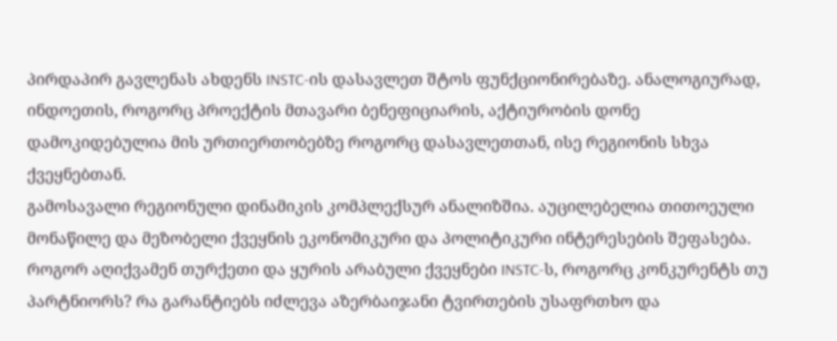პირდაპირ გავლენას ახდენს INSTC-ის დასავლეთ შტოს ფუნქციონირებაზე. ანალოგიურად, ინდოეთის, როგორც პროექტის მთავარი ბენეფიციარის, აქტიურობის დონე დამოკიდებულია მის ურთიერთობებზე როგორც დასავლეთთან, ისე რეგიონის სხვა ქვეყნებთან.
გამოსავალი რეგიონული დინამიკის კომპლექსურ ანალიზშია. აუცილებელია თითოეული მონაწილე და მეზობელი ქვეყნის ეკონომიკური და პოლიტიკური ინტერესების შეფასება. როგორ აღიქვამენ თურქეთი და ყურის არაბული ქვეყნები INSTC-ს, როგორც კონკურენტს თუ პარტნიორს? რა გარანტიებს იძლევა აზერბაიჯანი ტვირთების უსაფრთხო და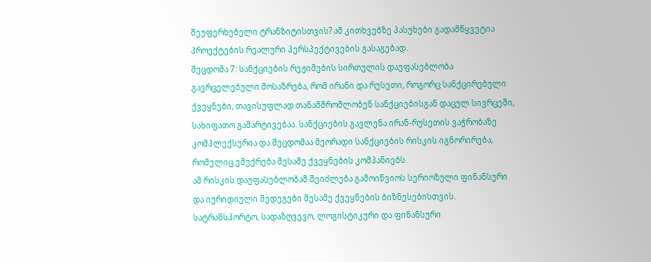შეუფერხებელი ტრანზიტისთვის? ამ კითხვებზე პასუხები გადამწყვეტია პროექტების რეალური პერსპექტივების გასაგებად.
შეცდომა 7: სანქციების რეჟიმების სირთულის დაუფასებლობა
გავრცელებული მოსაზრება, რომ ირანი და რუსეთი, როგორც სანქცირებული ქვეყნები, თავისუფლად თანამშრომლობენ სანქციებისგან დაცულ სივრცეში, სახიფათო გამარტივებაა. სანქციების გავლენა ირან-რუსეთის ვაჭრობაზე კომპლექსურია და შეცდომაა მეორადი სანქციების რისკის იგნორირება, რომელიც ემუქრება მესამე ქვეყნების კომპანიებს.
ამ რისკის დაუფასებლობამ შეიძლება გამოიწვიოს სერიოზული ფინანსური და იურიდიული შედეგები მესამე ქვეყნების ბიზნესებისთვის. სატრანსპორტო, სადაზღვევო, ლოგისტიკური და ფინანსური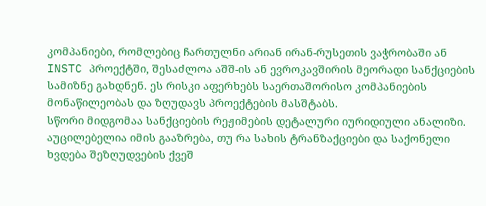კომპანიები, რომლებიც ჩართულნი არიან ირან-რუსეთის ვაჭრობაში ან INSTC პროექტში, შესაძლოა აშშ-ის ან ევროკავშირის მეორადი სანქციების სამიზნე გახდნენ. ეს რისკი აფერხებს საერთაშორისო კომპანიების მონაწილეობას და ზღუდავს პროექტების მასშტაბს.
სწორი მიდგომაა სანქციების რეჟიმების დეტალური იურიდიული ანალიზი. აუცილებელია იმის გააზრება, თუ რა სახის ტრანზაქციები და საქონელი ხვდება შეზღუდვების ქვეშ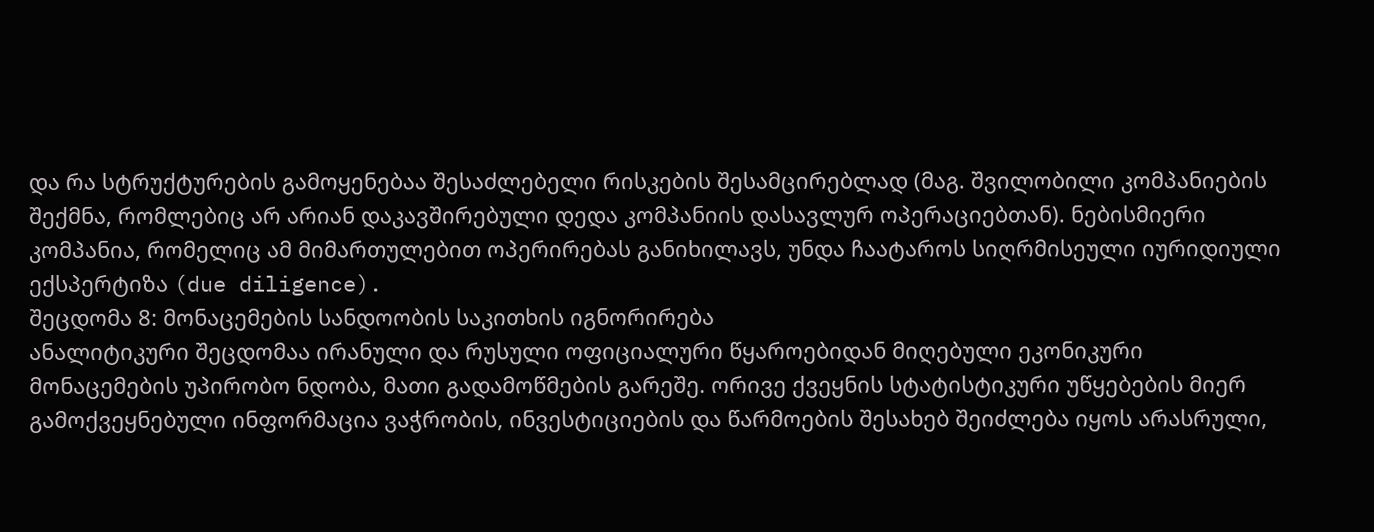და რა სტრუქტურების გამოყენებაა შესაძლებელი რისკების შესამცირებლად (მაგ. შვილობილი კომპანიების შექმნა, რომლებიც არ არიან დაკავშირებული დედა კომპანიის დასავლურ ოპერაციებთან). ნებისმიერი კომპანია, რომელიც ამ მიმართულებით ოპერირებას განიხილავს, უნდა ჩაატაროს სიღრმისეული იურიდიული ექსპერტიზა (due diligence).
შეცდომა 8: მონაცემების სანდოობის საკითხის იგნორირება
ანალიტიკური შეცდომაა ირანული და რუსული ოფიციალური წყაროებიდან მიღებული ეკონიკური მონაცემების უპირობო ნდობა, მათი გადამოწმების გარეშე. ორივე ქვეყნის სტატისტიკური უწყებების მიერ გამოქვეყნებული ინფორმაცია ვაჭრობის, ინვესტიციების და წარმოების შესახებ შეიძლება იყოს არასრული,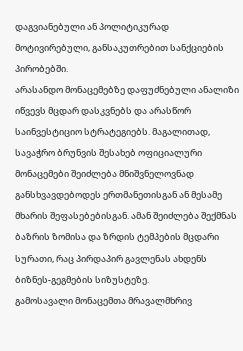დაგვიანებული ან პოლიტიკურად მოტივირებული, განსაკუთრებით სანქციების პირობებში.
არასანდო მონაცემებზე დაფუძნებული ანალიზი იწვევს მცდარ დასკვნებს და არასწორ საინვესტიციო სტრატეგიებს. მაგალითად, სავაჭრო ბრუნვის შესახებ ოფიციალური მონაცემები შეიძლება მნიშვნელოვნად განსხვავდებოდეს ერთმანეთისგან ან მესამე მხარის შეფასებებისგან. ამან შეიძლება შექმნას ბაზრის ზომისა და ზრდის ტემპების მცდარი სურათი, რაც პირდაპირ გავლენას ახდენს ბიზნეს-გეგმების სიზუსტეზე.
გამოსავალი მონაცემთა მრავალმხრივ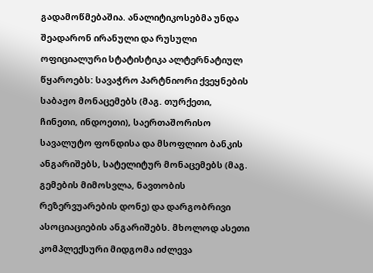გადამოწმებაშია. ანალიტიკოსებმა უნდა შეადარონ ირანული და რუსული ოფიციალური სტატისტიკა ალტერნატიულ წყაროებს: სავაჭრო პარტნიორი ქვეყნების საბაჟო მონაცემებს (მაგ. თურქეთი, ჩინეთი, ინდოეთი), საერთაშორისო სავალუტო ფონდისა და მსოფლიო ბანკის ანგარიშებს, სატელიტურ მონაცემებს (მაგ. გემების მიმოსვლა, ნავთობის რეზერვუარების დონე) და დარგობრივი ასოციაციების ანგარიშებს. მხოლოდ ასეთი კომპლექსური მიდგომა იძლევა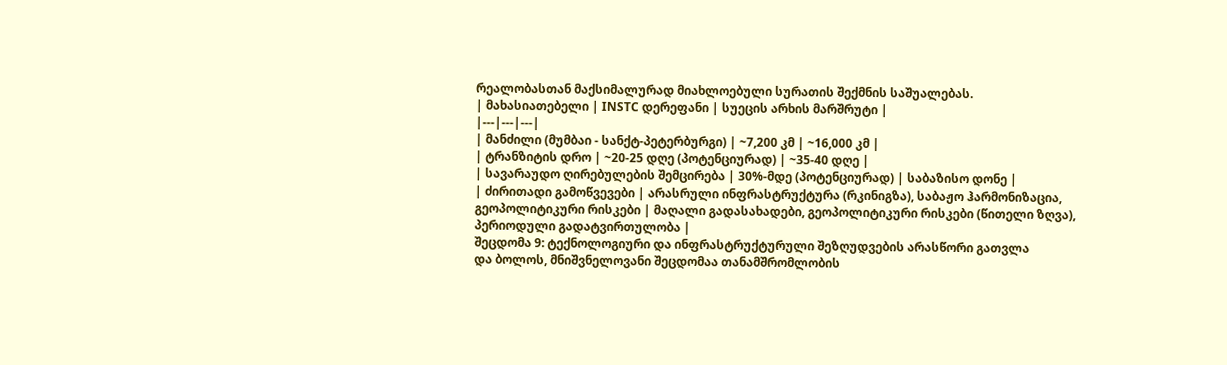რეალობასთან მაქსიმალურად მიახლოებული სურათის შექმნის საშუალებას.
| მახასიათებელი | INSTC დერეფანი | სუეცის არხის მარშრუტი |
|---|---|---|
| მანძილი (მუმბაი - სანქტ-პეტერბურგი) | ~7,200 კმ | ~16,000 კმ |
| ტრანზიტის დრო | ~20-25 დღე (პოტენციურად) | ~35-40 დღე |
| სავარაუდო ღირებულების შემცირება | 30%-მდე (პოტენციურად) | საბაზისო დონე |
| ძირითადი გამოწვევები | არასრული ინფრასტრუქტურა (რკინიგზა), საბაჟო ჰარმონიზაცია, გეოპოლიტიკური რისკები | მაღალი გადასახადები, გეოპოლიტიკური რისკები (წითელი ზღვა), პერიოდული გადატვირთულობა |
შეცდომა 9: ტექნოლოგიური და ინფრასტრუქტურული შეზღუდვების არასწორი გათვლა
და ბოლოს, მნიშვნელოვანი შეცდომაა თანამშრომლობის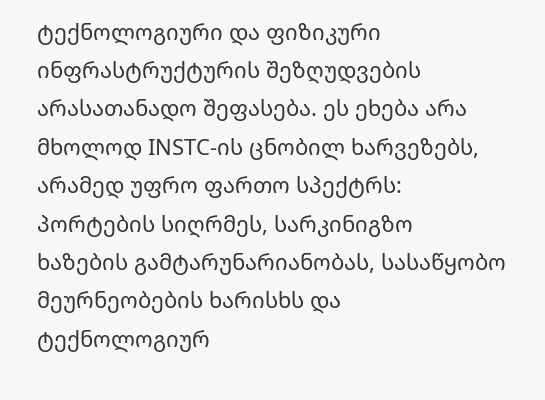ტექნოლოგიური და ფიზიკური ინფრასტრუქტურის შეზღუდვების არასათანადო შეფასება. ეს ეხება არა მხოლოდ INSTC-ის ცნობილ ხარვეზებს, არამედ უფრო ფართო სპექტრს: პორტების სიღრმეს, სარკინიგზო ხაზების გამტარუნარიანობას, სასაწყობო მეურნეობების ხარისხს და ტექნოლოგიურ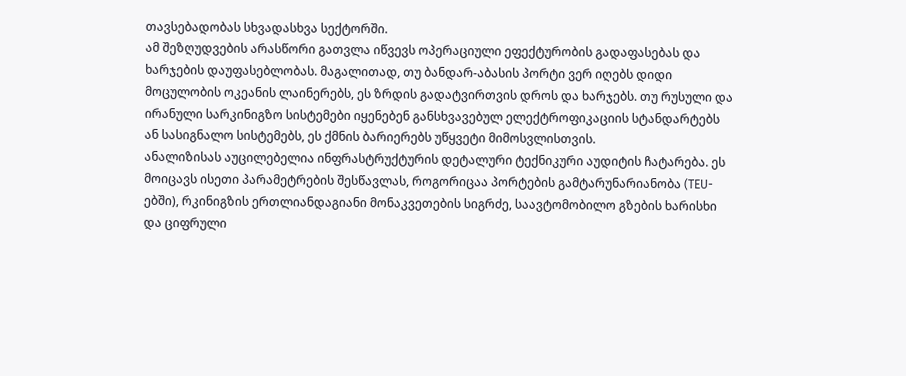თავსებადობას სხვადასხვა სექტორში.
ამ შეზღუდვების არასწორი გათვლა იწვევს ოპერაციული ეფექტურობის გადაფასებას და ხარჯების დაუფასებლობას. მაგალითად, თუ ბანდარ-აბასის პორტი ვერ იღებს დიდი მოცულობის ოკეანის ლაინერებს, ეს ზრდის გადატვირთვის დროს და ხარჯებს. თუ რუსული და ირანული სარკინიგზო სისტემები იყენებენ განსხვავებულ ელექტროფიკაციის სტანდარტებს ან სასიგნალო სისტემებს, ეს ქმნის ბარიერებს უწყვეტი მიმოსვლისთვის.
ანალიზისას აუცილებელია ინფრასტრუქტურის დეტალური ტექნიკური აუდიტის ჩატარება. ეს მოიცავს ისეთი პარამეტრების შესწავლას, როგორიცაა პორტების გამტარუნარიანობა (TEU-ებში), რკინიგზის ერთლიანდაგიანი მონაკვეთების სიგრძე, საავტომობილო გზების ხარისხი და ციფრული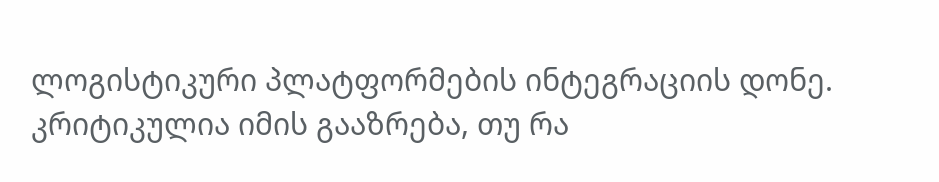ლოგისტიკური პლატფორმების ინტეგრაციის დონე. კრიტიკულია იმის გააზრება, თუ რა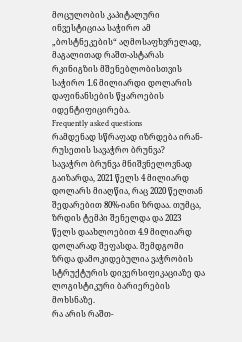მოცულობის კაპიტალური ინვესტიციაა საჭირო ამ „ბოსტნეკების“ აღმოსაფხვრელად, მაგალითად რაშთ-ასტარას რკინიგზის მშენებლობისთვის საჭირო 1.6 მილიარდი დოლარის დაფინანსების წყაროების იდენტიფიცირება.
Frequently asked questions
რამდენად სწრაფად იზრდება ირან-რუსეთის სავაჭრო ბრუნვა?
სავაჭრო ბრუნვა მნიშვნელოვნად გაიზარდა, 2021 წელს 4 მილიარდ დოლარს მიაღწია, რაც 2020 წელთან შედარებით 80%-იანი ზრდაა. თუმცა, ზრდის ტემპი შენელდა და 2023 წელს დაახლოებით 4.9 მილიარდ დოლარად შეფასდა. შემდგომი ზრდა დამოკიდებულია ვაჭრობის სტრუქტურის დივერსიფიკაციაზე და ლოგისტიკური ბარიერების მოხსნაზე.
რა არის რაშთ-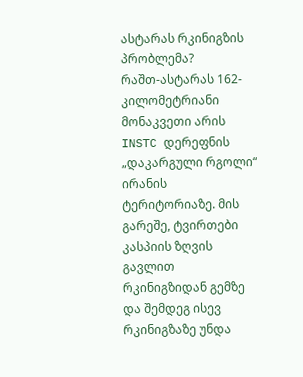ასტარას რკინიგზის პრობლემა?
რაშთ-ასტარას 162-კილომეტრიანი მონაკვეთი არის INSTC დერეფნის „დაკარგული რგოლი“ ირანის ტერიტორიაზე. მის გარეშე, ტვირთები კასპიის ზღვის გავლით რკინიგზიდან გემზე და შემდეგ ისევ რკინიგზაზე უნდა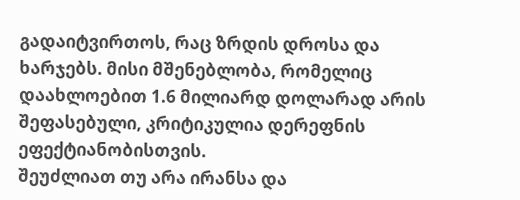გადაიტვირთოს, რაც ზრდის დროსა და ხარჯებს. მისი მშენებლობა, რომელიც დაახლოებით 1.6 მილიარდ დოლარად არის შეფასებული, კრიტიკულია დერეფნის ეფექტიანობისთვის.
შეუძლიათ თუ არა ირანსა და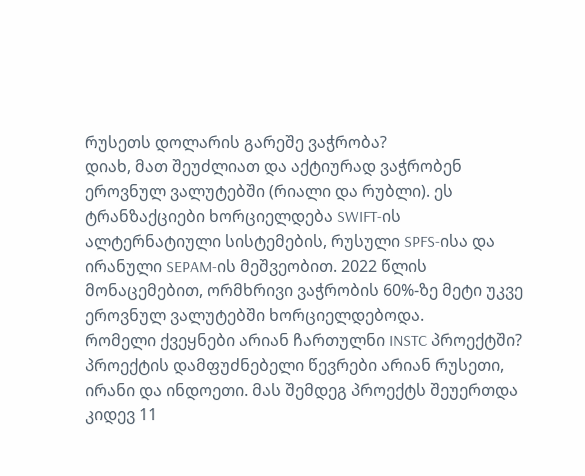რუსეთს დოლარის გარეშე ვაჭრობა?
დიახ, მათ შეუძლიათ და აქტიურად ვაჭრობენ ეროვნულ ვალუტებში (რიალი და რუბლი). ეს ტრანზაქციები ხორციელდება SWIFT-ის ალტერნატიული სისტემების, რუსული SPFS-ისა და ირანული SEPAM-ის მეშვეობით. 2022 წლის მონაცემებით, ორმხრივი ვაჭრობის 60%-ზე მეტი უკვე ეროვნულ ვალუტებში ხორციელდებოდა.
რომელი ქვეყნები არიან ჩართულნი INSTC პროექტში?
პროექტის დამფუძნებელი წევრები არიან რუსეთი, ირანი და ინდოეთი. მას შემდეგ პროექტს შეუერთდა კიდევ 11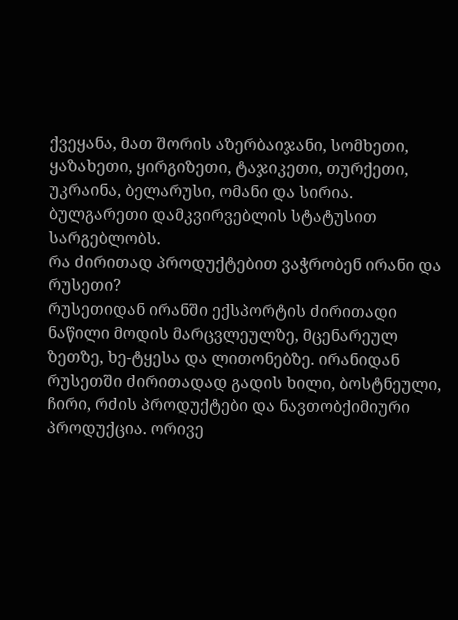ქვეყანა, მათ შორის აზერბაიჯანი, სომხეთი, ყაზახეთი, ყირგიზეთი, ტაჯიკეთი, თურქეთი, უკრაინა, ბელარუსი, ომანი და სირია. ბულგარეთი დამკვირვებლის სტატუსით სარგებლობს.
რა ძირითად პროდუქტებით ვაჭრობენ ირანი და რუსეთი?
რუსეთიდან ირანში ექსპორტის ძირითადი ნაწილი მოდის მარცვლეულზე, მცენარეულ ზეთზე, ხე-ტყესა და ლითონებზე. ირანიდან რუსეთში ძირითადად გადის ხილი, ბოსტნეული, ჩირი, რძის პროდუქტები და ნავთობქიმიური პროდუქცია. ორივე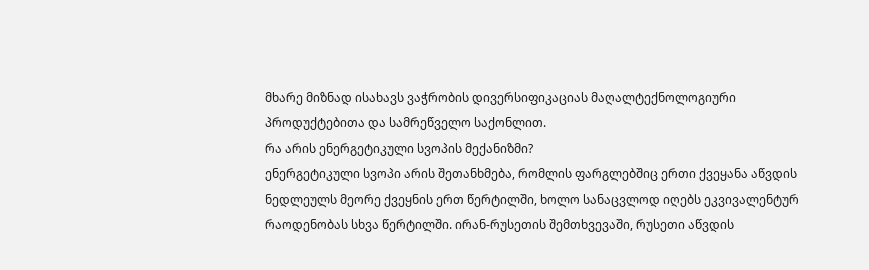მხარე მიზნად ისახავს ვაჭრობის დივერსიფიკაციას მაღალტექნოლოგიური პროდუქტებითა და სამრეწველო საქონლით.
რა არის ენერგეტიკული სვოპის მექანიზმი?
ენერგეტიკული სვოპი არის შეთანხმება, რომლის ფარგლებშიც ერთი ქვეყანა აწვდის ნედლეულს მეორე ქვეყნის ერთ წერტილში, ხოლო სანაცვლოდ იღებს ეკვივალენტურ რაოდენობას სხვა წერტილში. ირან-რუსეთის შემთხვევაში, რუსეთი აწვდის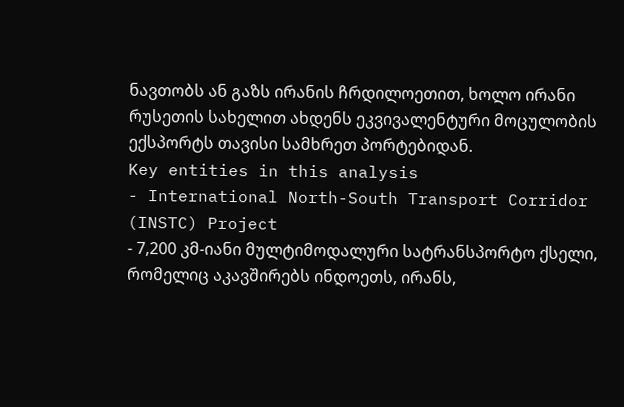ნავთობს ან გაზს ირანის ჩრდილოეთით, ხოლო ირანი რუსეთის სახელით ახდენს ეკვივალენტური მოცულობის ექსპორტს თავისი სამხრეთ პორტებიდან.
Key entities in this analysis
- International North-South Transport Corridor (INSTC) Project
- 7,200 კმ-იანი მულტიმოდალური სატრანსპორტო ქსელი, რომელიც აკავშირებს ინდოეთს, ირანს,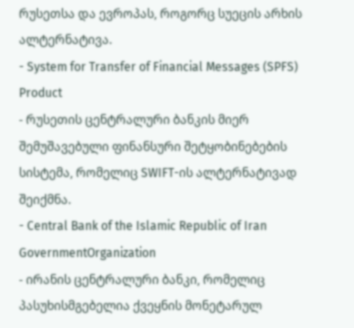რუსეთსა და ევროპას, როგორც სუეცის არხის ალტერნატივა.
- System for Transfer of Financial Messages (SPFS) Product
- რუსეთის ცენტრალური ბანკის მიერ შემუშავებული ფინანსური შეტყობინებების სისტემა, რომელიც SWIFT-ის ალტერნატივად შეიქმნა.
- Central Bank of the Islamic Republic of Iran GovernmentOrganization
- ირანის ცენტრალური ბანკი, რომელიც პასუხისმგებელია ქვეყნის მონეტარულ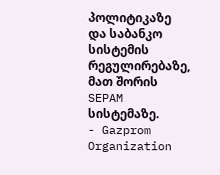პოლიტიკაზე და საბანკო სისტემის რეგულირებაზე, მათ შორის SEPAM სისტემაზე.
- Gazprom Organization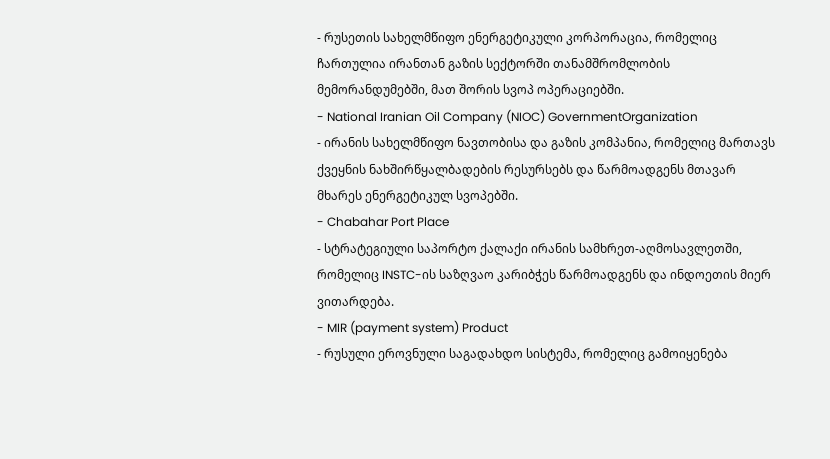- რუსეთის სახელმწიფო ენერგეტიკული კორპორაცია, რომელიც ჩართულია ირანთან გაზის სექტორში თანამშრომლობის მემორანდუმებში, მათ შორის სვოპ ოპერაციებში.
- National Iranian Oil Company (NIOC) GovernmentOrganization
- ირანის სახელმწიფო ნავთობისა და გაზის კომპანია, რომელიც მართავს ქვეყნის ნახშირწყალბადების რესურსებს და წარმოადგენს მთავარ მხარეს ენერგეტიკულ სვოპებში.
- Chabahar Port Place
- სტრატეგიული საპორტო ქალაქი ირანის სამხრეთ-აღმოსავლეთში, რომელიც INSTC-ის საზღვაო კარიბჭეს წარმოადგენს და ინდოეთის მიერ ვითარდება.
- MIR (payment system) Product
- რუსული ეროვნული საგადახდო სისტემა, რომელიც გამოიყენება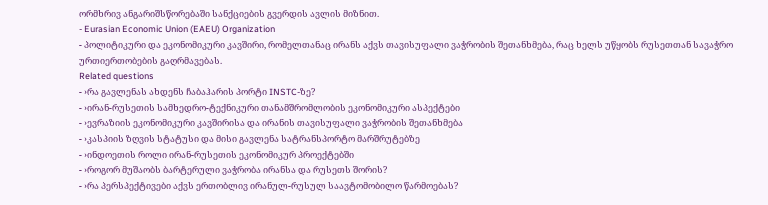ორმხრივ ანგარიშსწორებაში სანქციების გვერდის ავლის მიზნით.
- Eurasian Economic Union (EAEU) Organization
- პოლიტიკური და ეკონომიკური კავშირი, რომელთანაც ირანს აქვს თავისუფალი ვაჭრობის შეთანხმება, რაც ხელს უწყობს რუსეთთან სავაჭრო ურთიერთობების გაღრმავებას.
Related questions
- ›რა გავლენას ახდენს ჩაბაჰარის პორტი INSTC-ზე?
- ›ირან-რუსეთის სამხედრო-ტექნიკური თანამშრომლობის ეკონომიკური ასპექტები
- ›ევრაზიის ეკონომიკური კავშირისა და ირანის თავისუფალი ვაჭრობის შეთანხმება
- ›კასპიის ზღვის სტატუსი და მისი გავლენა სატრანსპორტო მარშრუტებზე
- ›ინდოეთის როლი ირან-რუსეთის ეკონომიკურ პროექტებში
- ›როგორ მუშაობს ბარტერული ვაჭრობა ირანსა და რუსეთს შორის?
- ›რა პერსპექტივები აქვს ერთობლივ ირანულ-რუსულ საავტომობილო წარმოებას?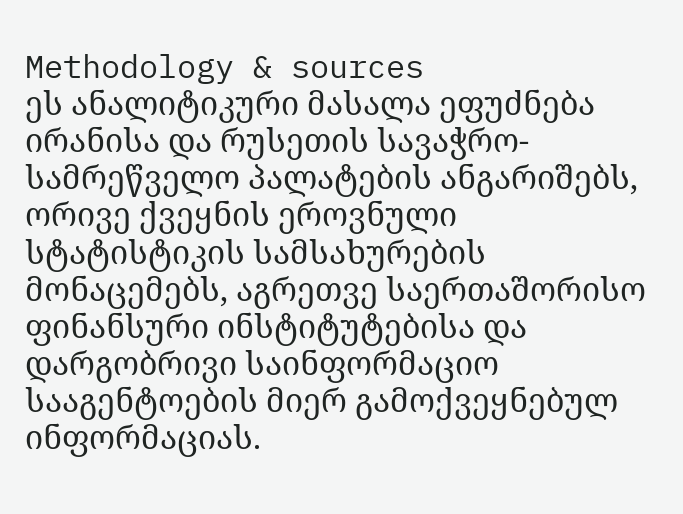Methodology & sources
ეს ანალიტიკური მასალა ეფუძნება ირანისა და რუსეთის სავაჭრო-სამრეწველო პალატების ანგარიშებს, ორივე ქვეყნის ეროვნული სტატისტიკის სამსახურების მონაცემებს, აგრეთვე საერთაშორისო ფინანსური ინსტიტუტებისა და დარგობრივი საინფორმაციო სააგენტოების მიერ გამოქვეყნებულ ინფორმაციას.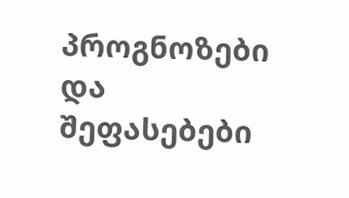პროგნოზები და შეფასებები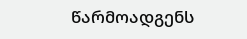წარმოადგენს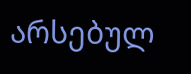არსებულ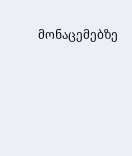მონაცემებზე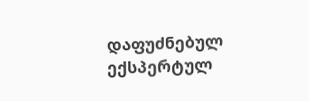დაფუძნებულ ექსპერტულ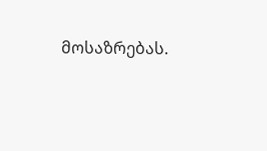მოსაზრებას.